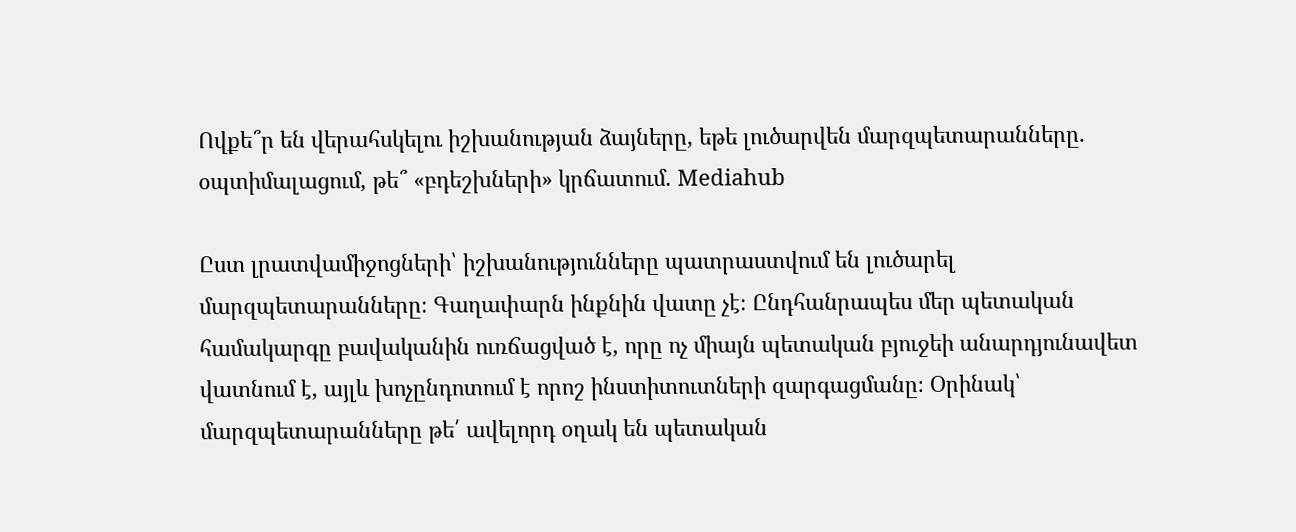Ովքե՞ր են վերահսկելու իշխանության ձայները, եթե լուծարվեն մարզպետարանները. օպտիմալացում, թե՞ «բդեշխների» կրճատում. Mediahub

Ըստ լրատվամիջոցների՝ իշխանությունները պատրաստվում են լուծարել մարզպետարանները։ Գաղափարն ինքնին վատը չէ։ Ընդհանրապես մեր պետական համակարգը բավականին ուռճացված է, որը ոչ միայն պետական բյուջեի անարդյունավետ վատնում է, այլև խոչընդոտում է որոշ ինստիտուտների զարգացմանը։ Օրինակ՝ մարզպետարանները թե՛ ավելորդ օղակ են պետական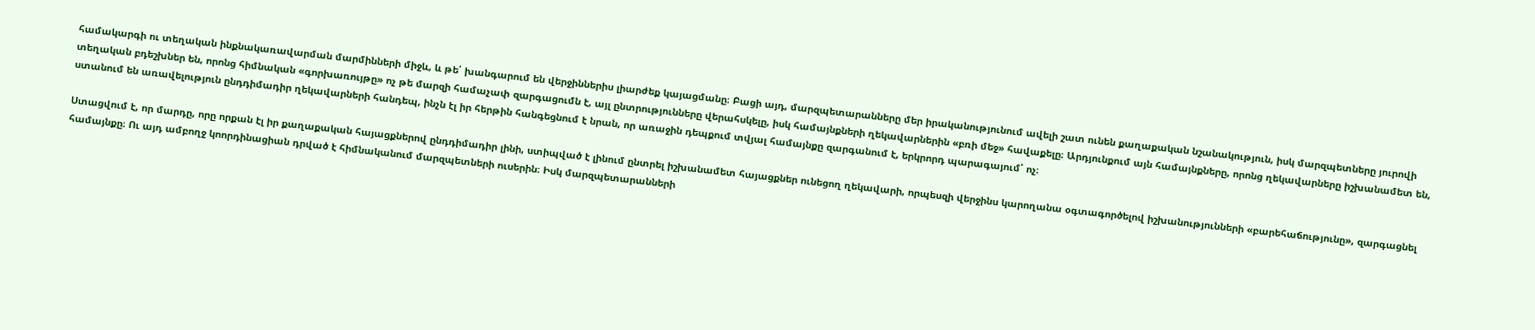համակարգի ու տեղական ինքնակառավարման մարմինների միջև, և թե՛ խանգարում են վերջիններիս լիարժեք կայացմանը։ Բացի այդ, մարզպետարանները մեր իրականությունում ավելի շատ ունեն քաղաքական նշանակություն, իսկ մարզպետները յուրովի տեղական բդեշխներ են, որոնց հիմնական «գորխառույթը» ոչ թե մարզի համաչափ զարգացումն է, այլ ընտրությունները վերահսկելը, իսկ համայնքների ղեկավարներին «բռի մեջ» հավաքելը։ Արդյունքում այն համայնքները, որոնց ղեկավարները իշխանամետ են, ստանում են առավելություն ընդդիմադիր ղեկավարների հանդեպ, ինչն էլ իր հերթին հանգեցնում է նրան, որ առաջին դեպքում տվյալ համայնքը զարգանում է, երկրորդ պարագայում՝ ոչ։

Ստացվում է, որ մարդը, որը որքան էլ իր քաղաքական հայացքներով ընդդիմադիր լինի, ստիպված է լինում ընտրել իշխանամետ հայացքներ ունեցող ղեկավարի, որպեսզի վերջինս կարողանա օգտագործելով իշխանությունների «բարեհաճությունը», զարգացնել համայնքը։ Ու այդ ամբողջ կոորդինացիան դրված է հիմնականում մարզպետների ուսերին։ Իսկ մարզպետարանների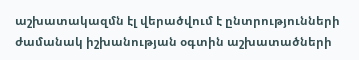աշխատակազմն էլ վերածվում է ընտրությունների ժամանակ իշխանության օգտին աշխատածների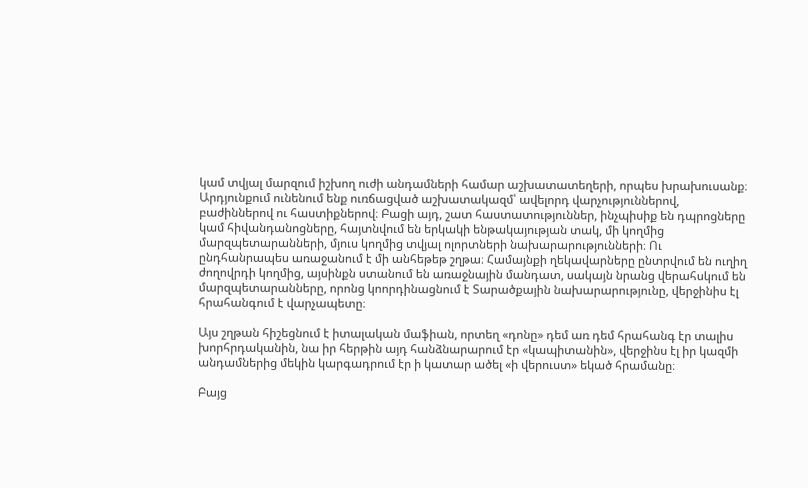կամ տվյալ մարզում իշխող ուժի անդամների համար աշխատատեղերի, որպես խրախուսանք։ Արդյունքում ունենում ենք ուռճացված աշխատակազմ՝ ավելորդ վարչություններով, բաժիններով ու հաստիքներով։ Բացի այդ, շատ հաստատություններ, ինչպիսիք են դպրոցները կամ հիվանդանոցները, հայտնվում են երկակի ենթակայության տակ, մի կողմից մարզպետարանների, մյուս կողմից տվյալ ոլորտների նախարարությունների։ Ու ընդհանրապես առաջանում է մի անհեթեթ շղթա։ Համայնքի ղեկավարները ընտրվում են ուղիղ ժողովրդի կողմից, այսինքն ստանում են առաջնային մանդատ, սակայն նրանց վերահսկում են մարզպետարանները, որոնց կոորդինացնում է Տարածքային նախարարությունը, վերջինիս էլ հրահանգում է վարչապետը։

Այս շղթան հիշեցնում է իտալական մաֆիան, որտեղ «դոնը» դեմ առ դեմ հրահանգ էր տալիս խորհրդականին, նա իր հերթին այդ հանձնարարում էր «կապիտանին», վերջինս էլ իր կազմի անդամներից մեկին կարգադրում էր ի կատար ածել «ի վերուստ» եկած հրամանը։

Բայց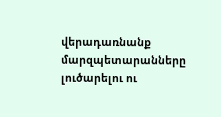վերադառնանք մարզպետարանները լուծարելու ու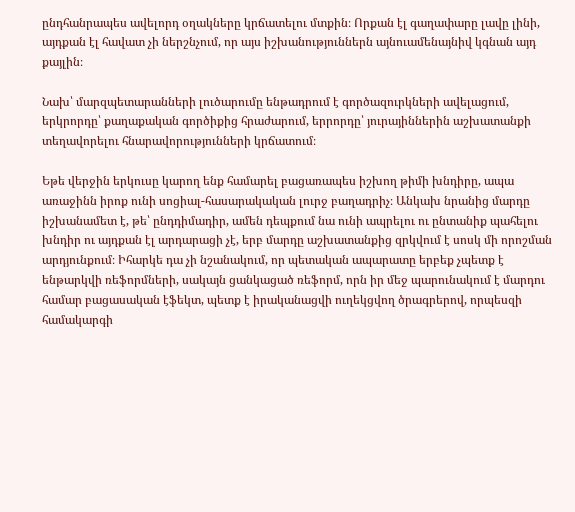ընդհանրապես ավելորդ օղակները կրճատելու մտքին։ Որքան էլ գաղափարը լավը լինի, այդքան էլ հավատ չի ներշնչում, որ այս իշխանություններն այնուամենայնիվ կգնան այդ քայլին։

Նախ՝ մարզպետարանների լուծարումը ենթադրում է գործազուրկների ավելացում, երկրորդը՝ քաղաքական գործիքից հրաժարում, երրորդը՝ յուրայիններին աշխատանքի տեղավորելու հնարավորությունների կրճատում։

Եթե վերջին երկուսը կարող ենք համարել բացառապես իշխող թիմի խնդիրը, ապա առաջինն իրոք ունի սոցիալ-հասարակական լուրջ բաղադրիչ։ Անկախ նրանից մարդը իշխանամետ է, թե՝ ընդդիմադիր, ամեն դեպքում նա ունի ապրելու ու ընտանիք պահելու խնդիր ու այդքան էլ արդարացի չէ, երբ մարդը աշխատանքից զրկվում է սոսկ մի որոշման արդյունքում։ Իհարկե դա չի նշանակում, որ պետական ապարատը երբեք չպետք է ենթարկվի ռեֆորմների, սակայն ցանկացած ռեֆորմ, որն իր մեջ պարունակում է մարդու համար բացասական էֆեկտ, պետք է իրականացվի ուղեկցվող ծրագրերով, որպեսզի համակարգի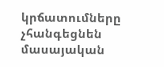կրճատումները չհանգեցնեն մասայական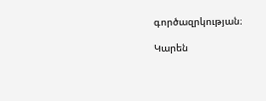գործազրկության։

Կարեն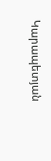Կարապետյան